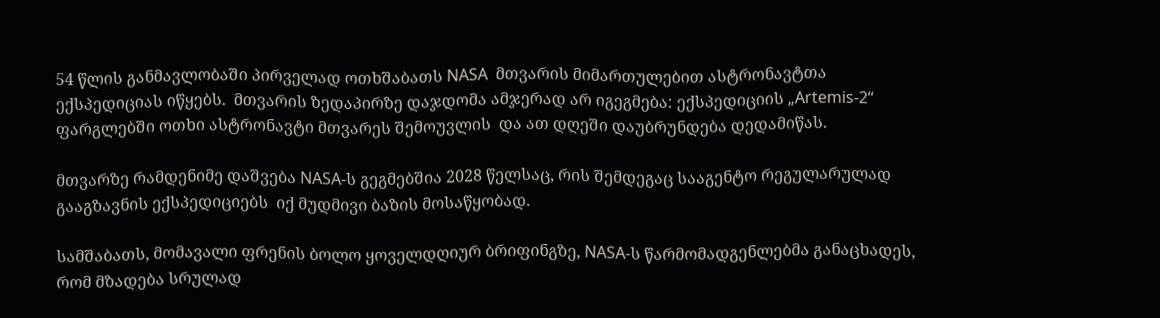54 წლის განმავლობაში პირველად ოთხშაბათს NASA  მთვარის მიმართულებით ასტრონავტთა ექსპედიციას იწყებს.  მთვარის ზედაპირზე დაჯდომა ამჯერად არ იგეგმება: ექსპედიციის „Artemis-2“ ფარგლებში ოთხი ასტრონავტი მთვარეს შემოუვლის  და ათ დღეში დაუბრუნდება დედამიწას.

მთვარზე რამდენიმე დაშვება NASA-ს გეგმებშია 2028 წელსაც, რის შემდეგაც სააგენტო რეგულარულად გააგზავნის ექსპედიციებს  იქ მუდმივი ბაზის მოსაწყობად.

სამშაბათს, მომავალი ფრენის ბოლო ყოველდღიურ ბრიფინგზე, NASA-ს წარმომადგენლებმა განაცხადეს, რომ მზადება სრულად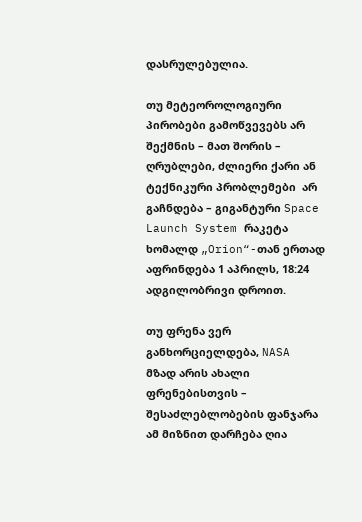დასრულებულია.

თუ მეტეოროლოგიური პირობები გამოწვევებს არ შექმნის – მათ შორის – ღრუბლები, ძლიერი ქარი ან ტექნიკური პრობლემები  არ გაჩნდება – გიგანტური Space Launch System რაკეტა ხომალდ „Orion“-თან ერთად აფრინდება 1 აპრილს, 18:24 ადგილობრივი დროით.

თუ ფრენა ვერ განხორციელდება, NASA მზად არის ახალი ფრენებისთვის –  შესაძლებლობების ფანჯარა ამ მიზნით დარჩება ღია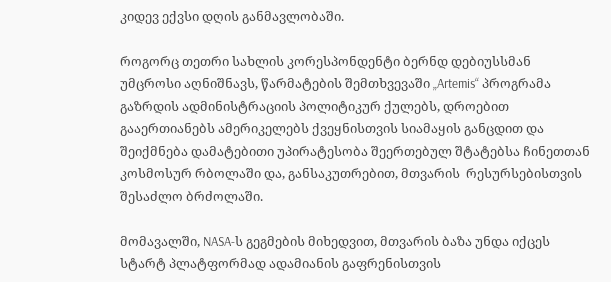კიდევ ექვსი დღის განმავლობაში.

როგორც თეთრი სახლის კორესპონდენტი ბერნდ დებიუსსმან უმცროსი აღნიშნავს, წარმატების შემთხვევაში „Artemis“ პროგრამა გაზრდის ადმინისტრაციის პოლიტიკურ ქულებს, დროებით გააერთიანებს ამერიკელებს ქვეყნისთვის სიამაყის განცდით და შეიქმნება დამატებითი უპირატესობა შეერთებულ შტატებსა ჩინეთთან კოსმოსურ რბოლაში და, განსაკუთრებით, მთვარის  რესურსებისთვის შესაძლო ბრძოლაში.

მომავალში, NASA-ს გეგმების მიხედვით, მთვარის ბაზა უნდა იქცეს სტარტ პლატფორმად ადამიანის გაფრენისთვის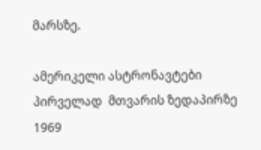მარსზე.

ამერიკელი ასტრონავტები პირველად  მთვარის ზედაპირზე 1969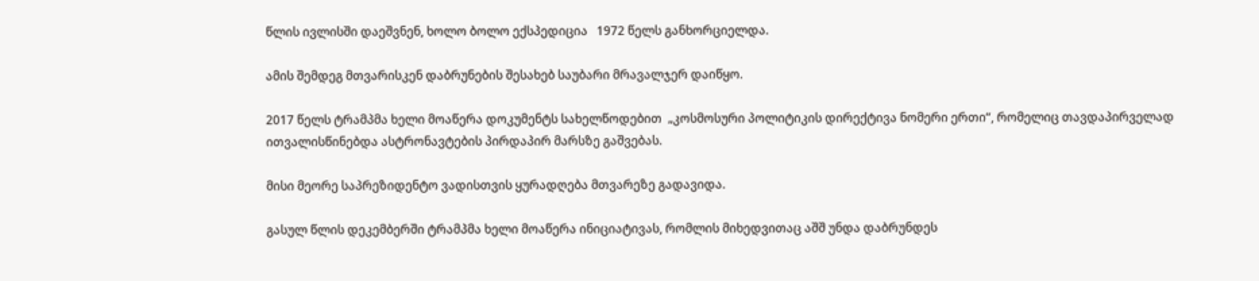წლის ივლისში დაეშვნენ, ხოლო ბოლო ექსპედიცია   1972 წელს განხორციელდა.

ამის შემდეგ მთვარისკენ დაბრუნების შესახებ საუბარი მრავალჯერ დაიწყო.

2017 წელს ტრამპმა ხელი მოაწერა დოკუმენტს სახელწოდებით  „კოსმოსური პოლიტიკის დირექტივა ნომერი ერთი“, რომელიც თავდაპირველად ითვალისწინებდა ასტრონავტების პირდაპირ მარსზე გაშვებას.

მისი მეორე საპრეზიდენტო ვადისთვის ყურადღება მთვარეზე გადავიდა.

გასულ წლის დეკემბერში ტრამპმა ხელი მოაწერა ინიციატივას, რომლის მიხედვითაც აშშ უნდა დაბრუნდეს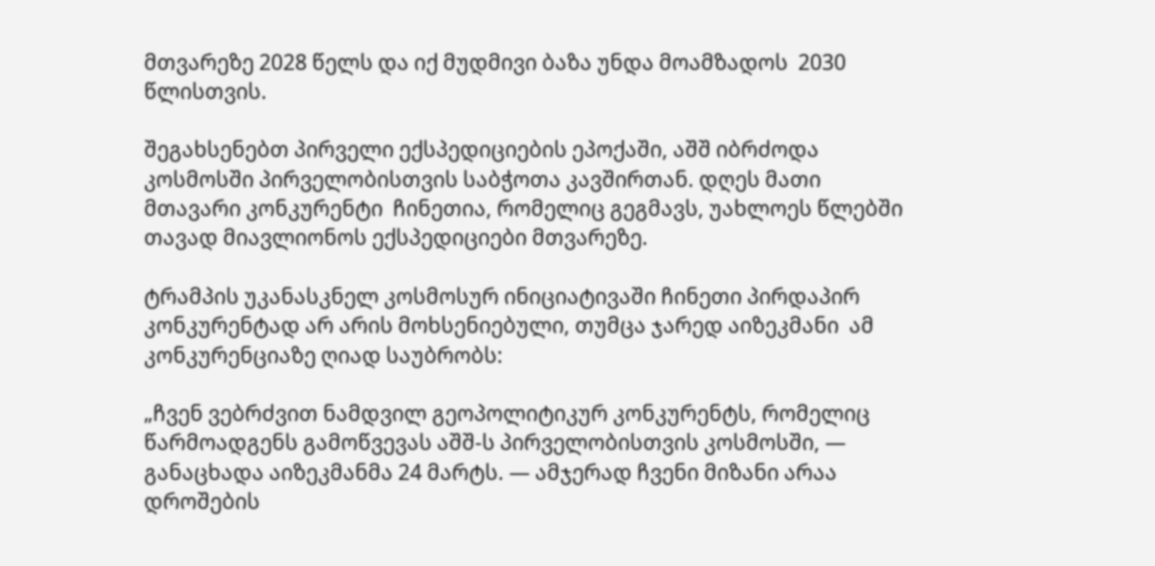მთვარეზე 2028 წელს და იქ მუდმივი ბაზა უნდა მოამზადოს  2030 წლისთვის.

შეგახსენებთ პირველი ექსპედიციების ეპოქაში, აშშ იბრძოდა  კოსმოსში პირველობისთვის საბჭოთა კავშირთან. დღეს მათი მთავარი კონკურენტი  ჩინეთია, რომელიც გეგმავს, უახლოეს წლებში თავად მიავლიონოს ექსპედიციები მთვარეზე.

ტრამპის უკანასკნელ კოსმოსურ ინიციატივაში ჩინეთი პირდაპირ კონკურენტად არ არის მოხსენიებული, თუმცა ჯარედ აიზეკმანი  ამ კონკურენციაზე ღიად საუბრობს:

„ჩვენ ვებრძვით ნამდვილ გეოპოლიტიკურ კონკურენტს, რომელიც წარმოადგენს გამოწვევას აშშ-ს პირველობისთვის კოსმოსში, — განაცხადა აიზეკმანმა 24 მარტს. — ამჯერად ჩვენი მიზანი არაა დროშების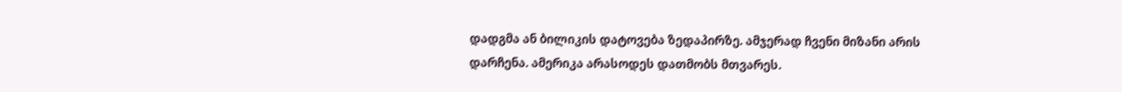დადგმა ან ბილიკის დატოვება ზედაპირზე. ამჯერად ჩვენი მიზანი არის დარჩენა. ამერიკა არასოდეს დათმობს მთვარეს.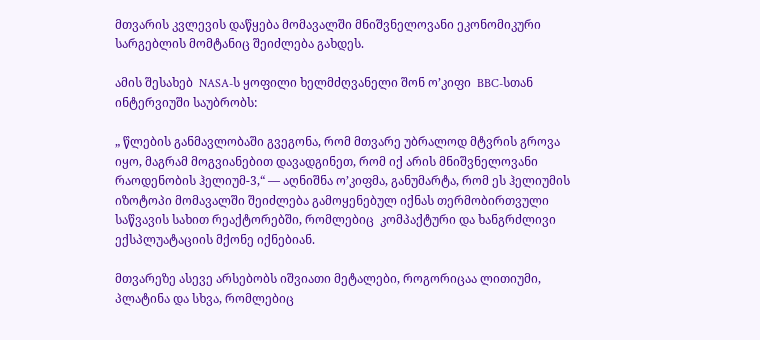მთვარის კვლევის დაწყება მომავალში მნიშვნელოვანი ეკონომიკური სარგებლის მომტანიც შეიძლება გახდეს.

ამის შესახებ  NASA-ს ყოფილი ხელმძღვანელი შონ ო’კიფი  BBC-სთან ინტერვიუში საუბრობს:

„ წლების განმავლობაში გვეგონა, რომ მთვარე უბრალოდ მტვრის გროვა იყო, მაგრამ მოგვიანებით დავადგინეთ, რომ იქ არის მნიშვნელოვანი რაოდენობის ჰელიუმ-3,“ — აღნიშნა ო’კიფმა, განუმარტა, რომ ეს ჰელიუმის იზოტოპი მომავალში შეიძლება გამოყენებულ იქნას თერმობირთვული საწვავის სახით რეაქტორებში, რომლებიც  კომპაქტური და ხანგრძლივი ექსპლუატაციის მქონე იქნებიან.

მთვარეზე ასევე არსებობს იშვიათი მეტალები, როგორიცაა ლითიუმი, პლატინა და სხვა, რომლებიც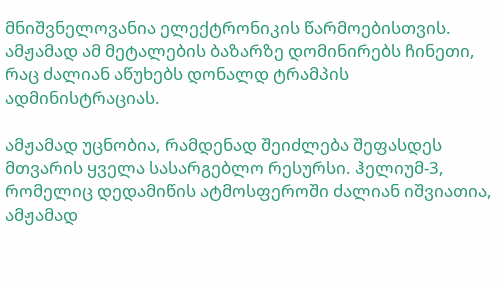მნიშვნელოვანია ელექტრონიკის წარმოებისთვის. ამჟამად ამ მეტალების ბაზარზე დომინირებს ჩინეთი, რაც ძალიან აწუხებს დონალდ ტრამპის ადმინისტრაციას.

ამჟამად უცნობია, რამდენად შეიძლება შეფასდეს მთვარის ყველა სასარგებლო რესურსი. ჰელიუმ-3, რომელიც დედამიწის ატმოსფეროში ძალიან იშვიათია, ამჟამად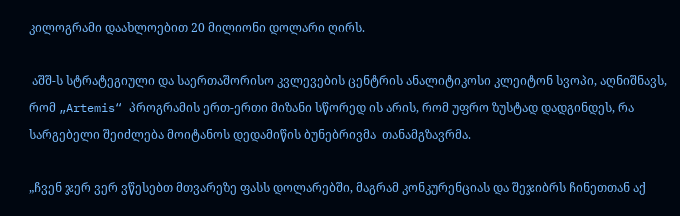კილოგრამი დაახლოებით 20 მილიონი დოლარი ღირს.

 აშშ-ს სტრატეგიული და საერთაშორისო კვლევების ცენტრის ანალიტიკოსი კლეიტონ სვოპი, აღნიშნავს, რომ „Artemis“ პროგრამის ერთ-ერთი მიზანი სწორედ ის არის, რომ უფრო ზუსტად დადგინდეს, რა სარგებელი შეიძლება მოიტანოს დედამიწის ბუნებრივმა  თანამგზავრმა.

„ჩვენ ჯერ ვერ ვწესებთ მთვარეზე ფასს დოლარებში, მაგრამ კონკურენციას და შეჯიბრს ჩინეთთან აქ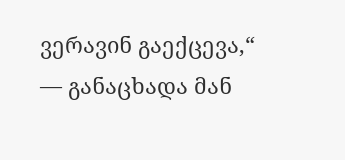ვერავინ გაექცევა,“ — განაცხადა მან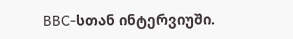BBC-სთან ინტერვიუში.